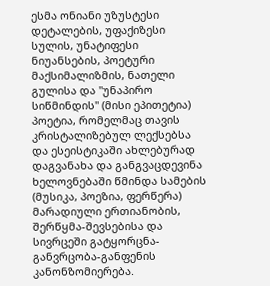ესმა ონიანი უზუსტესი დეტალების, უფაქიზესი სულის, უნატიფესი ნიუანსების, პოეტური მაქსიმალიზმის, ნათელი გულისა და "უნაპირო სიწმინდის" (მისი ეპითეტია) პოეტია, რომელმაც თავის კრისტალიზებულ ლექსებსა და ესეისტიკაში ახლებურად დაგვანახა და განგვაცდევინა ხელოვნებაში წმინდა სამების (მუსიკა, პოეზია, ფერწერა) მარადიული ერთიანობის, შერწყმა-შევსებისა და სივრცეში გატყორცნა-განვრცობა-განფენის კანონზომიერება.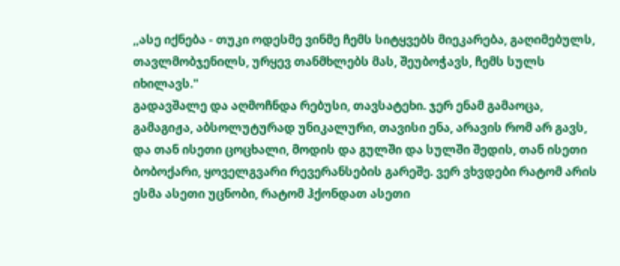,,ასე იქნება - თუკი ოდესმე ვინმე ჩემს სიტყვებს მიეკარება, გაღიმებულს, თავლმობჯენილს, ურყევ თანმხლებს მას, შეუბოჭავს, ჩემს სულს იხილავს."
გადავშალე და აღმოჩნდა რებუსი, თავსატეხი. ჯერ ენამ გამაოცა, გამაგიჟა, აბსოლუტურად უნიკალური, თავისი ენა, არავის რომ არ გავს, და თან ისეთი ცოცხალი, მოდის და გულში და სულში შედის, თან ისეთი ბობოქარი, ყოველგვარი რევერანსების გარეშე. ვერ ვხვდები რატომ არის ესმა ასეთი უცნობი, რატომ ჰქონდათ ასეთი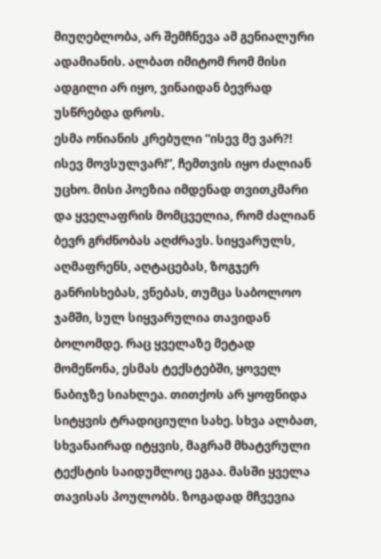მიუღებლობა, არ შემჩნევა ამ გენიალური ადამიანის. ალბათ იმიტომ რომ მისი ადგილი არ იყო, ვინაიდან ბევრად უსწრებდა დროს.
ესმა ონიანის კრებული “ისევ მე ვარ?! ისევ მოვსულვარ!”, ჩემთვის იყო ძალიან უცხო. მისი პოეზია იმდენად თვითკმარი და ყველაფრის მომცველია, რომ ძალიან ბევრ გრძნობას აღძრავს. სიყვარულს, აღმაფრენს, აღტაცებას, ზოგჯერ განრისხებას, ვნებას, თუმცა საბოლოო ჯამში, სულ სიყვარულია თავიდან ბოლომდე. რაც ყველაზე მეტად მომეწონა, ესმას ტექსტებში, ყოველ ნაბიჯზე სიახლეა. თითქოს არ ყოფნიდა სიტყვის ტრადიციული სახე. სხვა ალბათ, სხვანაირად იტყვის, მაგრამ მხატვრული ტექსტის საიდუმლოც ეგაა. მასში ყველა თავისას პოულობს. ზოგადად მჩვევია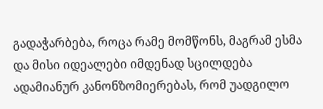გადაჭარბება, როცა რამე მომწონს, მაგრამ ესმა და მისი იდეალები იმდენად სცილდება ადამიანურ კანონზომიერებას, რომ უადგილო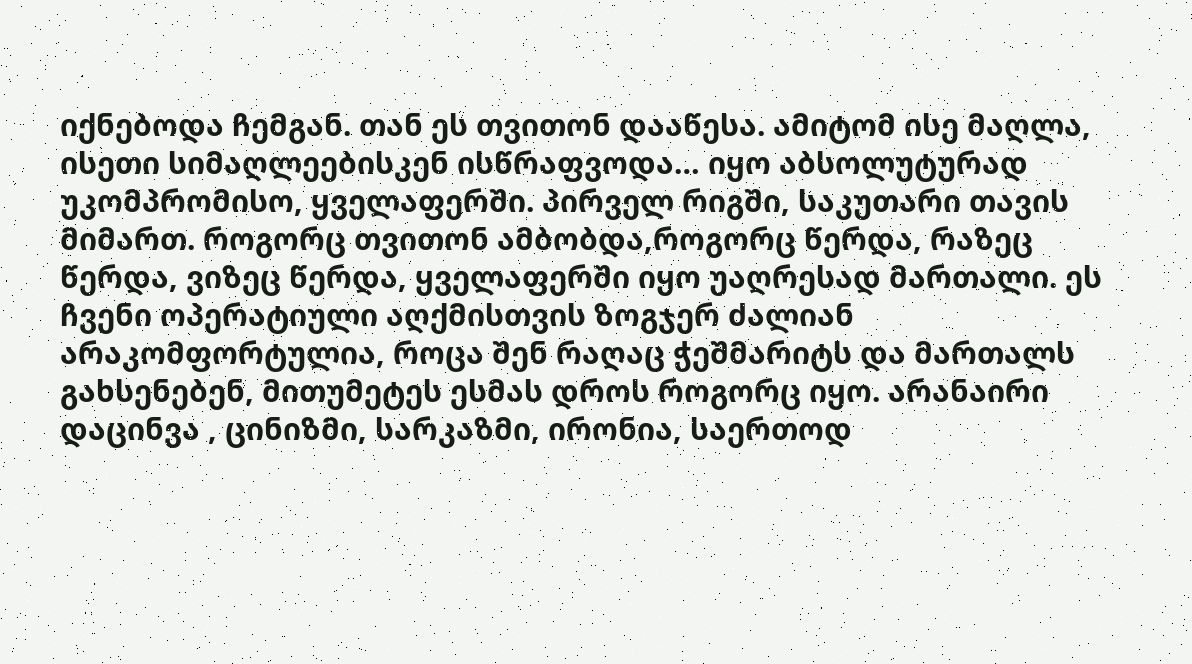იქნებოდა ჩემგან. თან ეს თვითონ დააწესა. ამიტომ ისე მაღლა, ისეთი სიმაღლეებისკენ ისწრაფვოდა… იყო აბსოლუტურად უკომპრომისო, ყველაფერში. პირველ რიგში, საკუთარი თავის მიმართ. როგორც თვითონ ამბობდა,როგორც წერდა, რაზეც წერდა, ვიზეც წერდა, ყველაფერში იყო უაღრესად მართალი. ეს ჩვენი ოპერატიული აღქმისთვის ზოგჯერ ძალიან არაკომფორტულია, როცა შენ რაღაც ჭეშმარიტს და მართალს გახსენებენ, მითუმეტეს ესმას დროს როგორც იყო. არანაირი დაცინვა , ცინიზმი, სარკაზმი, ირონია, საერთოდ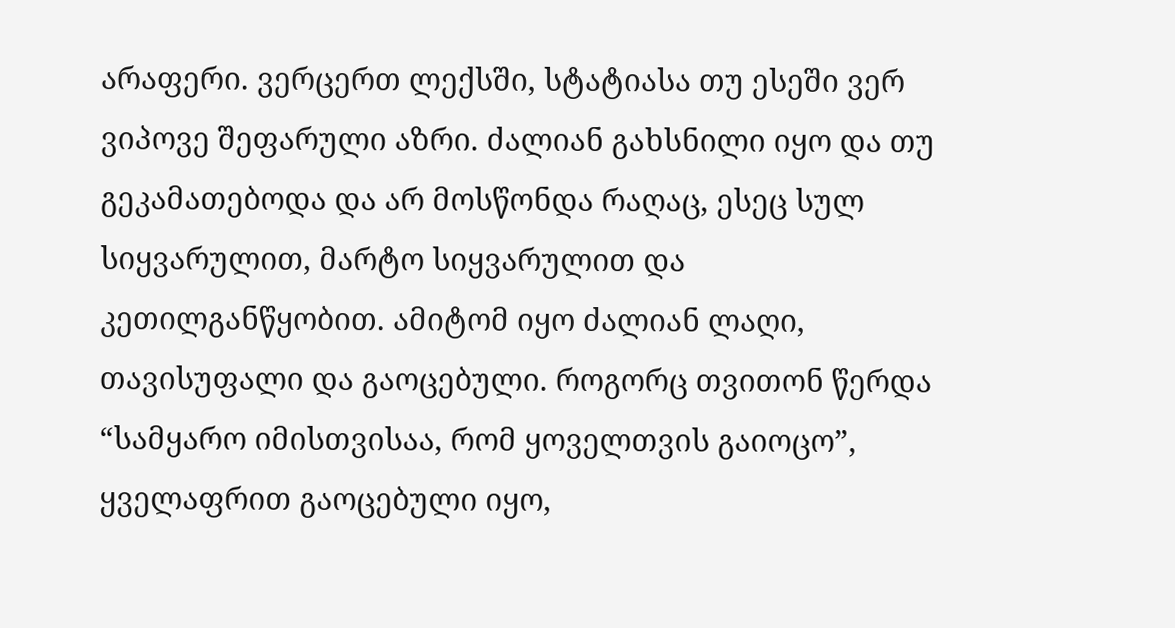არაფერი. ვერცერთ ლექსში, სტატიასა თუ ესეში ვერ ვიპოვე შეფარული აზრი. ძალიან გახსნილი იყო და თუ გეკამათებოდა და არ მოსწონდა რაღაც, ესეც სულ სიყვარულით, მარტო სიყვარულით და კეთილგანწყობით. ამიტომ იყო ძალიან ლაღი, თავისუფალი და გაოცებული. როგორც თვითონ წერდა “სამყარო იმისთვისაა, რომ ყოველთვის გაიოცო”, ყველაფრით გაოცებული იყო,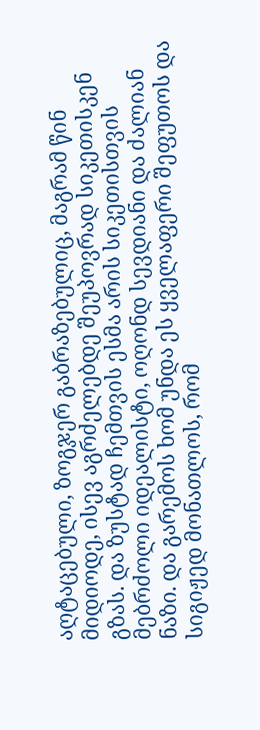აღტაცებული, ზოგჯერ გაბრაზებულიც, მაგრამ წინ მიდიოდე, ისევ აგრძელებდე შეუპოვრად სიკეთისკენ გზას. და ზუსტად ჩემთვის ესმა არის სიკეთისთვის მებრძოლი იდეალისტი, ოღონდ სევდიანი და ძალიან ნაზი. და გარემოს ხომ უნდა ეს ყველაფერი შეფუთოს და სიგიჟედ მონათლოს, რომ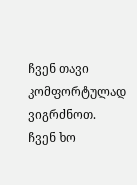ჩვენ თავი კომფორტულად ვიგრძნოთ. ჩვენ ხო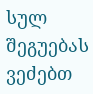სულ შეგუებას ვეძებთ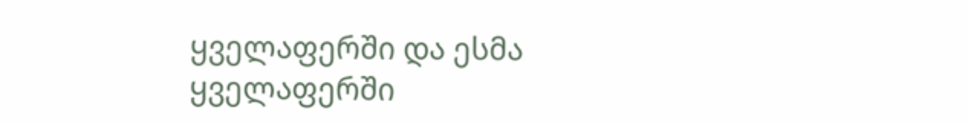ყველაფერში და ესმა ყველაფერში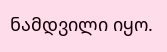ნამდვილი იყო.